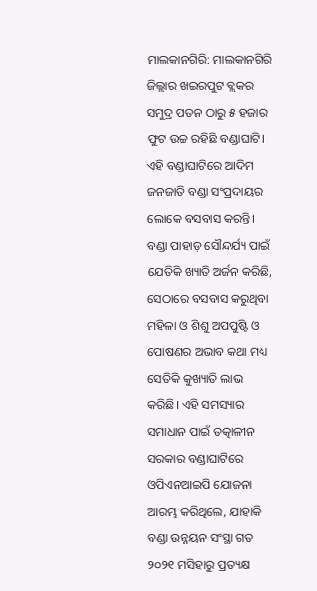ମାଲକାନଗିରି: ମାଲକାନଗିରି ଜିଲ୍ଲାର ଖଇରପୁଟ ବ୍ଲକର ସମୁଦ୍ର ପତନ ଠାରୁ ୫ ହଜାର ଫୁଟ ଉଚ୍ଚ ରହିଛି ବଣ୍ଡାଘାଟି। ଏହି ବଣ୍ଡାଘାଟିରେ ଆଦିମ ଜନଜାତି ବଣ୍ଡା ସଂପ୍ରଦାୟର ଲୋକେ ବସବାସ କରନ୍ତି। ବଣ୍ଡା ପାହାଡ଼ ସୌନ୍ଦର୍ଯ୍ୟ ପାଇଁ ଯେତିକି ଖ୍ୟାତି ଅର୍ଜନ କରିଛି, ସେଠାରେ ବସବାସ କରୁଥିବା ମହିଳା ଓ ଶିଶୁ ଅପପୁଷ୍ଟି ଓ ପୋଷଣର ଅଭାବ କଥା ମଧ୍ୟ ସେତିକି କୁଖ୍ୟାତି ଲାଭ କରିଛି। ଏହି ସମସ୍ୟାର ସମାଧାନ ପାଇଁ ତତ୍କାଳୀନ ସରକାର ବଣ୍ଡାଘାଟିରେ ଓପିଏନଆଇପି ଯୋଜନା ଆରମ୍ଭ କରିଥିଲେ, ଯାହାକି ବଣ୍ଡା ଉନ୍ନୟନ ସଂସ୍ଥା ଗତ ୨୦୨୧ ମସିହାରୁ ପ୍ରତ୍ୟକ୍ଷ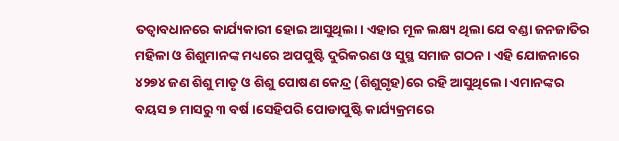ତତ୍ବାବଧାନରେ କାର୍ଯ୍ୟକାରୀ ହୋଇ ଆସୁଥିଲା। ଏହାର ମୂଳ ଲକ୍ଷ୍ୟ ଥିଲା ଯେ ବଣ୍ଡା ଜନଜାତିର ମହିଳା ଓ ଶିଶୁମାନଙ୍କ ମଧ୍ୟରେ ଅପପୁଷ୍ଟି ଦୁରିକରଣ ଓ ସୁସ୍ଥ ସମାଜ ଗଠନ। ଏହି ଯୋଜନାରେ ୪୨୭୪ ଜଣ ଶିଶୁ ମାତୃ ଓ ଶିଶୁ ପୋଷଣ କେନ୍ଦ୍ର (ଶିଶୁଗୃହ)ରେ ରହି ଆସୁଥିଲେ। ଏମାନଙ୍କର ବୟସ ୭ ମାସରୁ ୩ ବର୍ଷ।ସେହିପରି ପୋଡାପୁଷ୍ଟି କାର୍ଯ୍ୟକ୍ରମରେ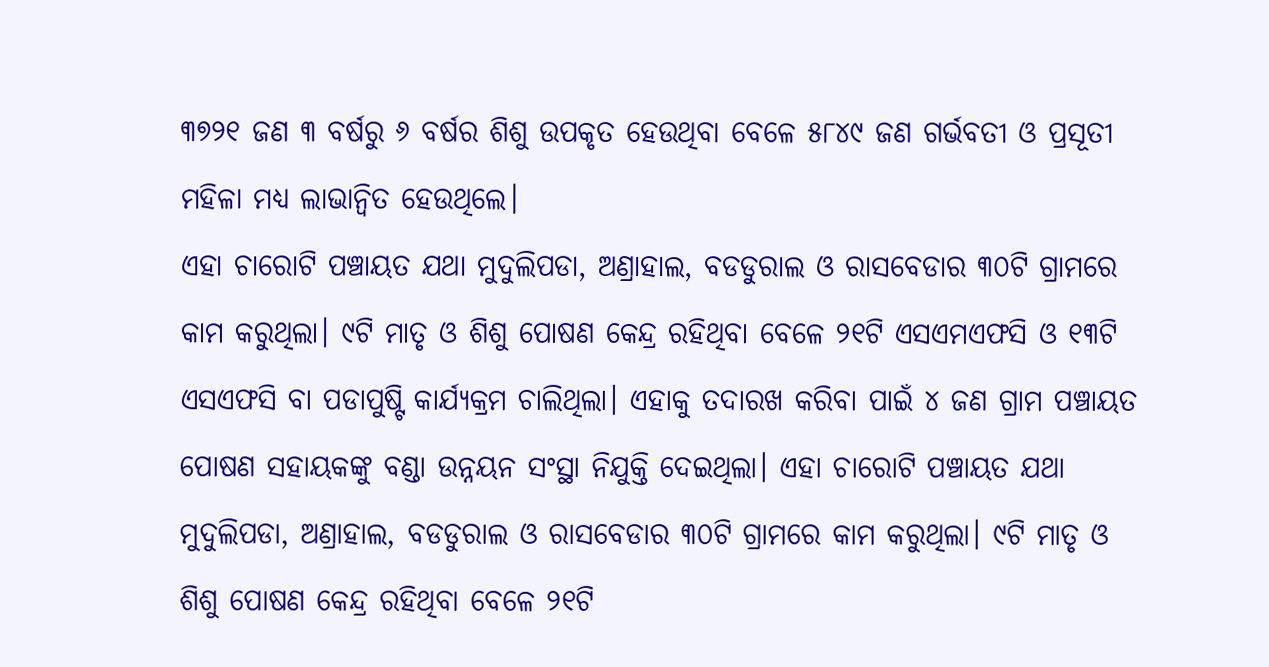୩୭୨୧ ଜଣ ୩ ବର୍ଷରୁ ୬ ବର୍ଷର ଶିଶୁ ଉପକୃତ ହେଉଥିବା ବେଳେ ୫୮୪୯ ଜଣ ଗର୍ଭବତୀ ଓ ପ୍ରସୂତୀ ମହିଳା ମଧ୍ୟ ଲାଭାନ୍ବିତ ହେଉଥିଲେ।
ଏହା ଚାରୋଟି ପଞ୍ଚାୟତ ଯଥା ମୁଦୁଲିପଡା, ଅଣ୍ରାହାଲ, ବଡଡୁରାଲ ଓ ରାସବେଡାର ୩୦ଟି ଗ୍ରାମରେ କାମ କରୁଥିଲା। ୯ଟି ମାତୃ ଓ ଶିଶୁ ପୋଷଣ କେନ୍ଦ୍ର ରହିଥିବା ବେଳେ ୨୧ଟି ଏସଏମଏଫସି ଓ ୧୩ଟି ଏସଏଫସି ବା ପଡାପୁଷ୍ଟି କାର୍ଯ୍ୟକ୍ରମ ଚାଲିଥିଲା। ଏହାକୁ ତଦାରଖ କରିବା ପାଇଁ ୪ ଜଣ ଗ୍ରାମ ପଞ୍ଚାୟତ ପୋଷଣ ସହାୟକଙ୍କୁ ବଣ୍ଡା ଉନ୍ନୟନ ସଂସ୍ଥା ନିଯୁକ୍ତି ଦେଇଥିଲା। ଏହା ଚାରୋଟି ପଞ୍ଚାୟତ ଯଥା ମୁଦୁଲିପଡା, ଅଣ୍ରାହାଲ, ବଡଡୁରାଲ ଓ ରାସବେଡାର ୩୦ଟି ଗ୍ରାମରେ କାମ କରୁଥିଲା। ୯ଟି ମାତୃ ଓ ଶିଶୁ ପୋଷଣ କେନ୍ଦ୍ର ରହିଥିବା ବେଳେ ୨୧ଟି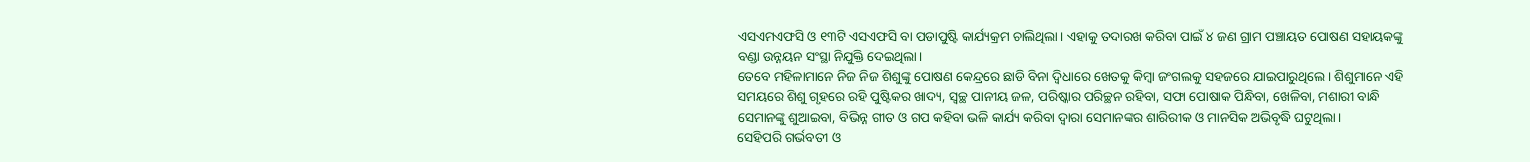ଏସଏମଏଫସି ଓ ୧୩ଟି ଏସଏଫସି ବା ପଡାପୁଷ୍ଟି କାର୍ଯ୍ୟକ୍ରମ ଚାଲିଥିଲା। ଏହାକୁ ତଦାରଖ କରିବା ପାଇଁ ୪ ଜଣ ଗ୍ରାମ ପଞ୍ଚାୟତ ପୋଷଣ ସହାୟକଙ୍କୁ ବଣ୍ଡା ଉନ୍ନୟନ ସଂସ୍ଥା ନିଯୁକ୍ତି ଦେଇଥିଲା।
ତେବେ ମହିଳାମାନେ ନିଜ ନିଜ ଶିଶୁଙ୍କୁ ପୋଷଣ କେନ୍ଦ୍ରରେ ଛାଡି ବିନା ଦ୍ବିଧାରେ ଖେତକୁ କିମ୍ବା ଜଂଗଲକୁ ସହଜରେ ଯାଇପାରୁଥିଲେ। ଶିଶୁମାନେ ଏହି ସମୟରେ ଶିଶୁ ଗୃହରେ ରହି ପୁଷ୍ଟିକର ଖାଦ୍ୟ, ସ୍ବଚ୍ଛ ପାନୀୟ ଜଳ, ପରିଷ୍କାର ପରିଚ୍ଛନ ରହିବା, ସଫା ପୋଷାକ ପିନ୍ଧିବା, ଖେଳିବା, ମଶାରୀ ବାନ୍ଧି ସେମାନଙ୍କୁ ଶୁଆଇବା, ବିଭିନ୍ନ ଗୀତ ଓ ଗପ କହିବା ଭଳି କାର୍ଯ୍ୟ କରିବା ଦ୍ବାରା ସେମାନଙ୍କର ଶାରିରୀକ ଓ ମାନସିକ ଅଭିବୃଦ୍ଧି ଘଟୁଥିଲା।
ସେହିପରି ଗର୍ଭବତୀ ଓ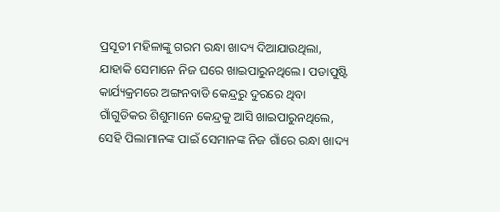ପ୍ରସୂତୀ ମହିଳାଙ୍କୁ ଗରମ ରନ୍ଧା ଖାଦ୍ୟ ଦିଆଯାଉଥିଲା, ଯାହାକି ସେମାନେ ନିଜ ଘରେ ଖାଇପାରୁନଥିଲେ। ପଡାପୁଷ୍ଟି କାର୍ଯ୍ୟକ୍ରମରେ ଅଙ୍ଗନବାଡି କେନ୍ଦ୍ରରୁ ଦୁରରେ ଥିବା ଗାଁଗୁଡିକର ଶିଶୁମାନେ କେନ୍ଦ୍ରକୁ ଆସି ଖାଇପାରୁନଥିଲେ, ସେହି ପିଲାମାନଙ୍କ ପାଇଁ ସେମାନଙ୍କ ନିଜ ଗାଁରେ ରନ୍ଧା ଖାଦ୍ୟ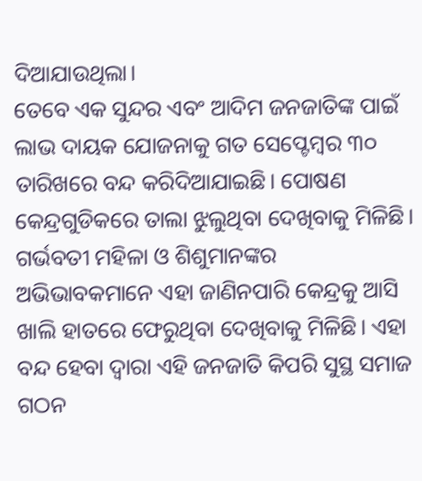ଦିଆଯାଉଥିଲା।
ତେବେ ଏକ ସୁନ୍ଦର ଏବଂ ଆଦିମ ଜନଜାତିଙ୍କ ପାଇଁ ଲାଭ ଦାୟକ ଯୋଜନାକୁ ଗତ ସେପ୍ଟେମ୍ବର ୩୦ ତାରିଖରେ ବନ୍ଦ କରିଦିଆଯାଇଛି। ପୋଷଣ କେନ୍ଦ୍ରଗୁଡିକରେ ତାଲା ଝୁଲୁଥିବା ଦେଖିବାକୁ ମିଳିଛି। ଗର୍ଭବତୀ ମହିଳା ଓ ଶିଶୁମାନଙ୍କର ଅଭିଭାବକମାନେ ଏହା ଜାଣିନପାରି କେନ୍ଦ୍ରକୁ ଆସି ଖାଲି ହାତରେ ଫେରୁଥିବା ଦେଖିବାକୁ ମିଳିଛି। ଏହା ବନ୍ଦ ହେବା ଦ୍ବାରା ଏହି ଜନଜାତି କିପରି ସୁସ୍ଥ ସମାଜ ଗଠନ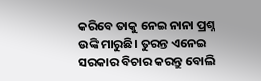କରିବେ ତାକୁ ନେଇ ନାନା ପ୍ରଶ୍ନ ଉଙ୍କି ମାରୁଛି। ତୁରନ୍ତ ଏନେଇ ସରକାର ବିଚାର କରନ୍ତୁ ବୋଲି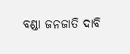ବଣ୍ଡା ଜନଜାତି ଦାବି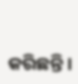କରିଛନ୍ତି।